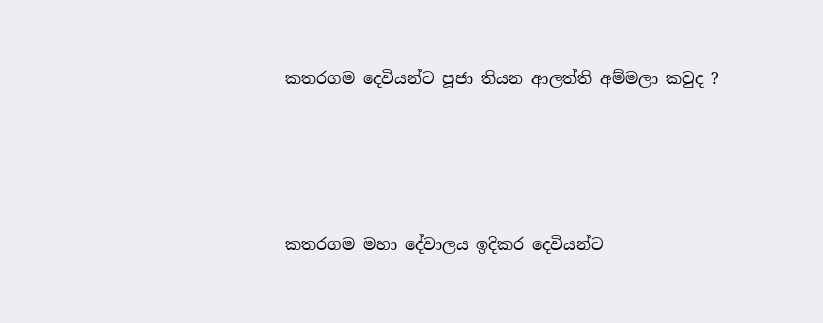කතරගම දෙවියන්ට පූජා තියන ආලත්ති අම්මලා කවුද ?




කතරගම මහා දේවාලය ඉදිකර දෙවියන්ට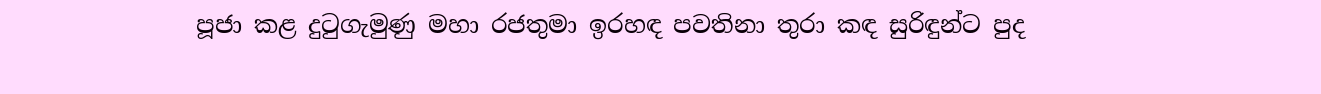පූජා කළ දුටුගැමුණු මහා රජතුමා ඉරහඳ පවතිනා තුරා කඳ සුරිඳුන්ට පුද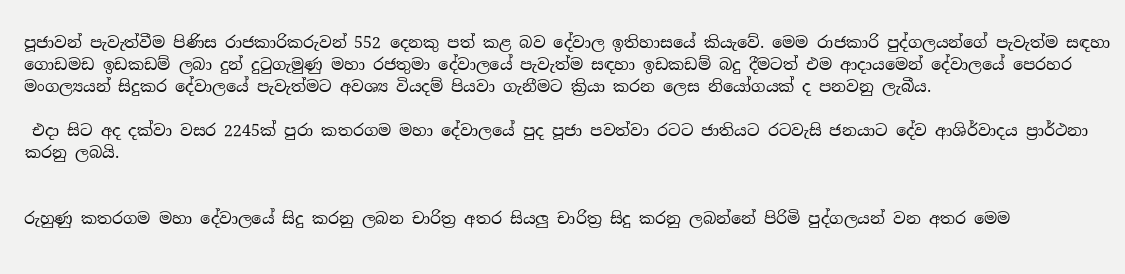පූජාවන් පැවැත්වීම පිණිස රාජකාරිකරුවන් 552 දෙනකු පත් කළ බව දේවාල ඉතිහාසයේ කියැවේ. මෙම රාජකාරි පුද්ගලයන්ගේ පැවැත්ම සඳහා ගොඩමඩ ඉඩකඩම් ලබා දුන් දුටුගැමුණු මහා රජතුමා දේවාලයේ පැවැත්ම සඳහා ඉඩකඩම් බදු දීමටත් එම ආදායමෙන් දේවාලයේ පෙරහර මංගල්‍යයන් සිදුකර දේවාලයේ පැවැත්මට අවශ්‍ය වියදම් පියවා ගැනීමට ක්‍රියා කරන ලෙස නියෝගයක් ද පනවනු ලැබීය.

 එදා සිට අද දක්වා වසර 2245ක් පුරා කතරගම මහා දේවාලයේ පුද පූජා පවත්වා රටට ජාතියට රටවැසි ජනයාට දේව ආශිර්වාදය ප්‍රාර්ථනා කරනු ලබයි.


රුහුණු කතරගම මහා දේවාලයේ සිදු කරනු ලබන චාරිත්‍ර අතර සියලු චාරිත්‍ර සිදු කරනු ලබන්නේ පිරිමි පුද්ගලයන් වන අතර මෙම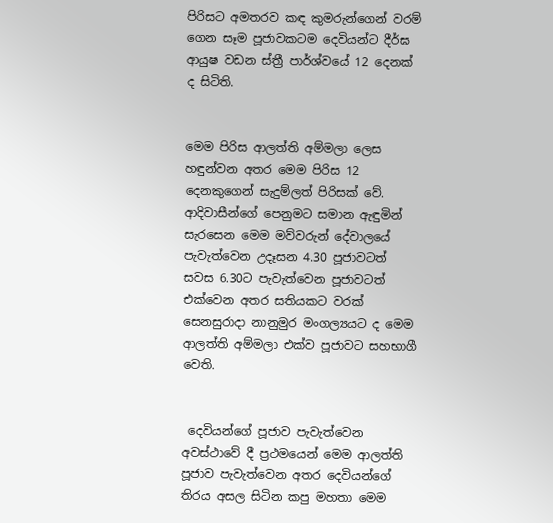පිරිසට අමතරව කඳ කුමරුන්ගෙන් වරම් ගෙන සෑම පූජාවකටම දෙවියන්ට දීර්ඝ ආයුෂ වඩන ස්ත්‍රී පාර්ශ්වයේ 12 දෙනක් ද සිටිති.


මෙම පිරිස ආලත්ති අම්මලා ලෙස හඳුන්වන අතර මෙම පිරිස 12 දෙනකුගෙන් සැදුම්ලත් පිරිසක් වේ. ආදිවාසීන්ගේ පෙනුමට සමාන ඇඳුමින් සැරසෙන මෙම මව්වරුන් දේවාලයේ පැවැත්වෙන උදෑසන 4.30 පූජාවටත් සවස 6.30ට පැවැත්වෙන පූජාවටත් එක්වෙන අතර සතියකට වරක් සෙනසුරාදා නානුමුර මංගල්‍යයට ද මෙම ආලත්ති අම්මලා එක්ව පූජාවට සහභාගී වෙති.


 දෙවියන්ගේ පූජාව පැවැත්වෙන අවස්ථාවේ දී ප්‍රථමයෙන් මෙම ආලත්ති පූජාව පැවැත්වෙන අතර දෙවියන්ගේ තිරය අසල සිටින කපු මහතා මෙම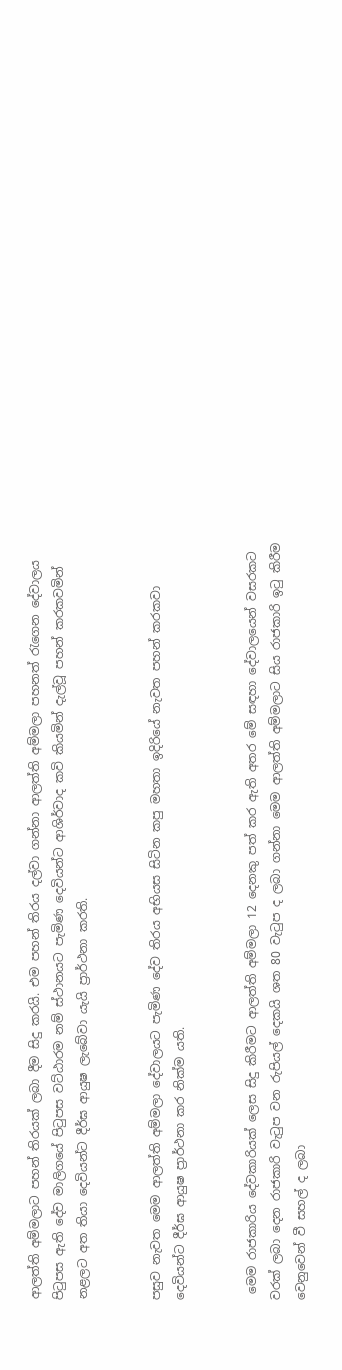ආලත්ති අම්මලාට පහන් තිරයක් ලබා දීම සිදු කරයි. එම පහන් තිරය දල්වා ගන්නා ආලත්ති අම්මලා පහනත් රැගෙන දේවාලය පිටුපස ඇති දේව මාලිගයේ පිටුපස වට්ඨාරම නම් ස්ථානයට පැමිණ දෙවියන්ට ආශිර්වාද කවි කියමින් දැල්වූ පහන් කරකවමින් නළලට අත තියා දෙවියන්ට දීර්ඝ ආයුෂ ලැබේවා යැයි ප්‍රාර්ථනා කරති.


පසුව නැවත මෙම ආලත්ති අම්මලා දේවාලයට පැමිණ දේව තිරය අභියස සිටින කපු මහතා ඉදිරියේ නැවත පහන් කරකවා දෙවියන්ට දීර්ඝ ආයුෂ ප්‍රාර්ථනා කර නික්ම යති.


 මෙම රාජකාරිය දේවකාරියක් ලෙස සිදු කිරීමට ආලත්ති අම්මලා 12 දෙනකු පත් කර ඇති අතර මේ සඳහා දේවාලයෙන් වසරකට වරක් ලබා දෙන රාජකාරි වැටුප වන රුපියල් දෙකයි ශත 80 වැටුප ද ලබා ගන්නා මෙම ආලත්ති අම්මලාට සිය රාජකාරි ඉටු කිරීම වෙනුවෙන් වී සහල් ද ලබා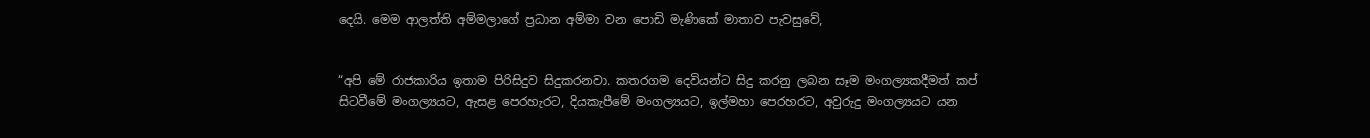දෙයි. මෙම ආලත්ති අම්මලාගේ ප්‍රධාන අම්මා වන පොඩි මැණිකේ මාතාව පැවසුවේ,


“අපි මේ රාජකාරිය ඉතාම පිරිසිදුව සිදුකරනවා. කතරගම දෙවියන්ට සිදු කරනු ලබන සෑම මංගල්‍යකදීමත් කප් සිටවීමේ මංගල්‍යයට, ඇසළ පෙරහැරට, දියකැපීමේ මංගල්‍යයට, ඉල්මහා පෙරහරට, අවුරුදු මංගල්‍යයට යන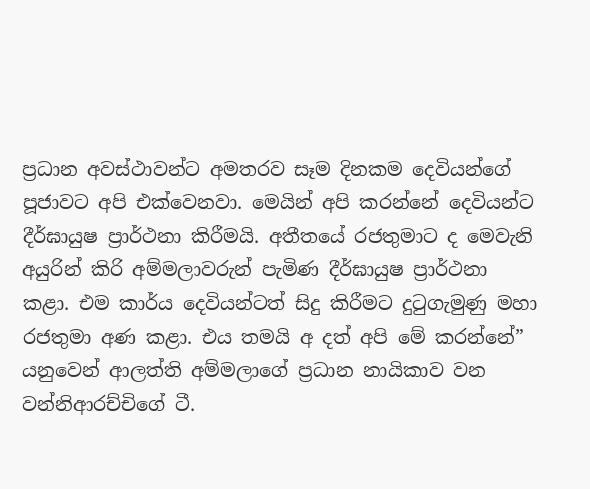ප්‍රධාන අවස්ථාවන්ට අමතරව සෑම දිනකම දෙවියන්ගේ පූජාවට අපි එක්වෙනවා. මෙයින් අපි කරන්නේ දෙවියන්ට දීර්ඝායුෂ ප්‍රාර්ථනා කිරීමයි. අතීතයේ රජතුමාට ද මෙවැනි අයුරින් කිරි අම්මලාවරුන් පැමිණ දීර්ඝායුෂ ප්‍රාර්ථනා කළා. එම කාර්ය දෙවියන්ටත් සිදු කිරීමට දුටුගැමුණු මහා රජතුමා අණ කළා. එය තමයි අ දත් අපි මේ කරන්නේ” යනුවෙන් ආලත්ති අම්මලාගේ ප්‍රධාන නායිකාව වන වන්නිආරච්චිගේ ටී.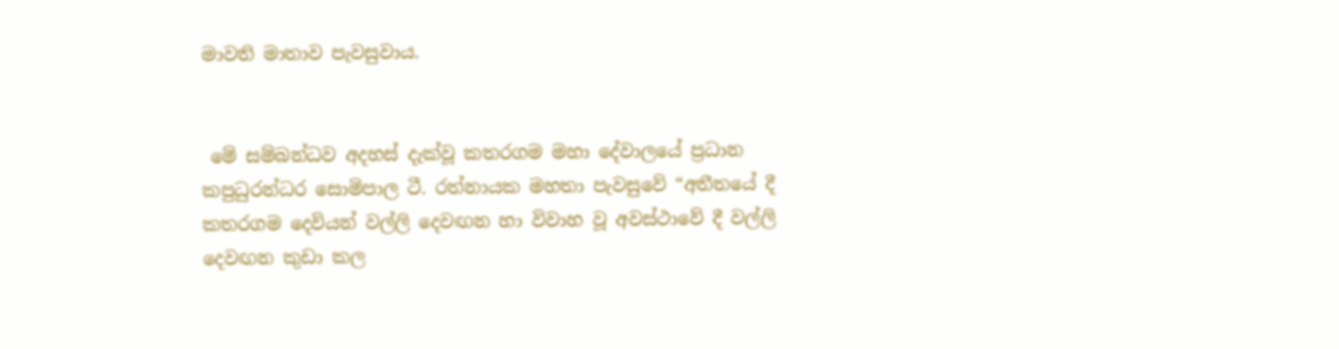මාවති මාතාව පැවසුවාය.


 මේ සම්බන්ධව අදහස් දැක්වූ කතරගම මහා දේවාලයේ ප්‍රධාන කපුධුරන්ධර සොමිපාල ටී. රත්නායක මහතා පැවසුවේ “අතීතයේ දී කතරගම දෙවියන් වල්ලි දෙවඟන හා විවාහ වූ අවස්ථාවේ දී වල්ලි දෙවඟන කුඩා කල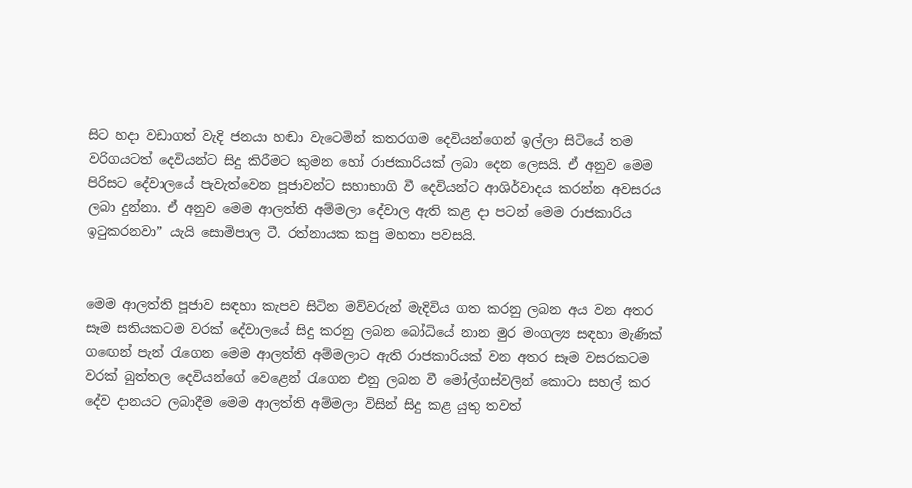සිට හදා වඩාගත් වැදි ජනයා හඬා වැටෙමින් කතරගම දෙවියන්ගෙන් ඉල්ලා සිටියේ තම වරිගයටත් දෙවියන්ට සිදු කිරීමට කුමන හෝ රාජකාරියක් ලබා දෙන ලෙසයි. ඒ අනුව මෙම පිරිසට දේවාලයේ පැවැත්වෙන පූජාවන්ට සහාභාගි වී දෙවියන්ට ආශිර්වාදය කරන්න අවසරය ලබා දුන්නා. ඒ අනුව මෙම ආලත්ති අම්මලා දේවාල ඇති කළ දා පටන් මෙම රාජකාරිය ඉටුකරනවා” යැයි සොමිපාල ටී. රත්නායක කපු මහතා පවසයි.


මෙම ආලත්ති පූජාව සඳහා කැපව සිටින මව්වරුන් මැදිවිය ගත කරනු ලබන අය වන අතර සෑම සතියකටම වරක් දේවාලයේ සිදු කරනු ලබන බෝධියේ නාන මුර මංගල්‍ය සඳහා මැණික් ගඟෙන් පැන් රැගෙන මෙම ආලත්ති අම්මලාට ඇති රාජකාරියක් වන අතර සෑම වසරකටම වරක් බුත්තල දෙවියන්ගේ වෙළෙන් රැගෙන එනු ලබන වී මෝල්ගස්වලින් කොටා සහල් කර දේව දානයට ලබාදීම මෙම ආලත්ති අම්මලා විසින් සිදු කළ යුතු තවත්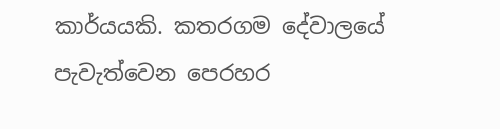කාර්යයකි. කතරගම දේවාලයේ පැවැත්වෙන පෙරහර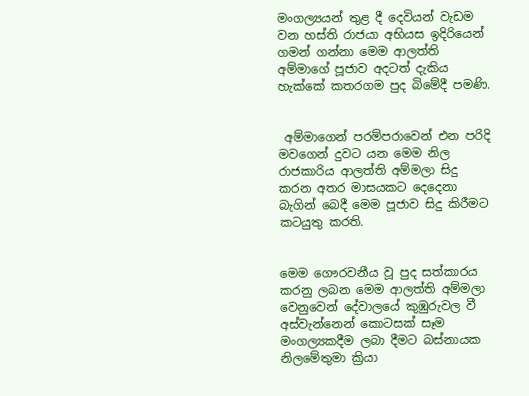මංගල්‍යයන් තුළ දී දෙවියන් වැඩම වන හස්ති රාජයා අභියස ඉදිරියෙන් ගමන් ගන්නා මෙම ආලත්ති අම්මාගේ පූජාව අදටත් දැකිය හැක්කේ කතරගම පුද බිමේදී පමණි.


 අම්මාගෙන් පරම්පරාවෙන් එන පරිදි මවගෙන් දුවට යන මෙම නිල රාජකාරිය ආලත්ති අම්මලා සිදු කරන අතර මාසයකට දෙදෙනා බැගින් බෙදී මෙම පූජාව සිදු කිරීමට කටයුතු කරති.


මෙම ගෞරවනීය වූ පුද සත්කාරය කරනු ලබන මෙම ආලත්ති අම්මලා වෙනුවෙන් දේවාලයේ කුඹුරුවල වී අස්වැන්නෙන් කොටසක් සෑම මංගල්‍යකදීම ලබා දීමට බස්නායක නිලමේතුමා ක්‍රියා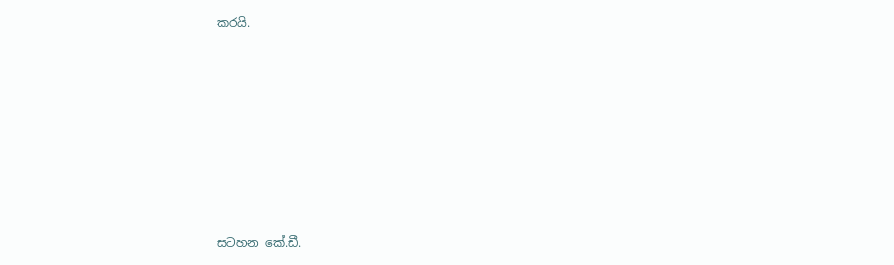කරයි.










සටහන කේ.ඩී.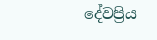දේවප්‍රිය